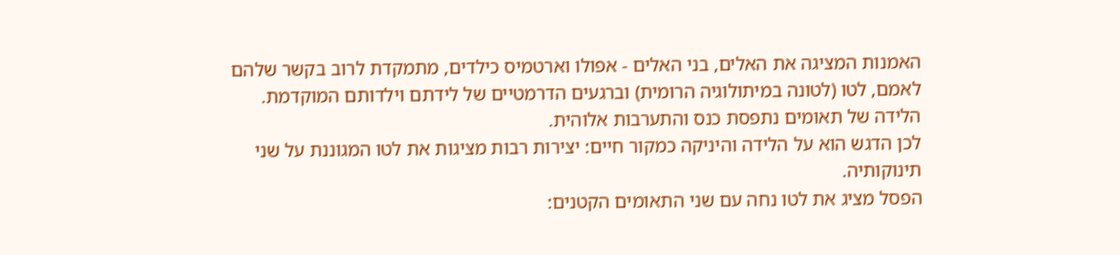האמנות המציגה את האלים, בני האלים - אפולו וארטמיס כילדים, מתמקדת לרוב בקשר שלהם לאמם, לטו (לטונה במיתולוגיה הרומית) וברגעים הדרמטיים של לידתם וילדותם המוקדמת.
הלידה של תאומים נתפסת כנס והתערבות אלוהית.
לכן הדגש הוא על הלידה והיניקה כמקור חיים: יצירות רבות מציגות את לטו המגוננת על שני תינוקותיה.
הפסל מציג את לטו נחה עם שני התאומים הקטנים: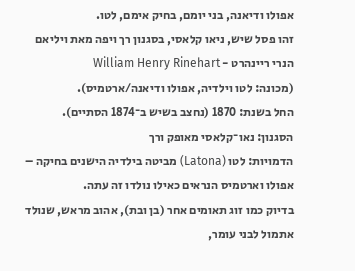אפולו ודיאנה, בני יומם, בחיק אימם, לטו.
זהו פסל שיש, ניאו קלאסי, בסגנון רך ויפה מאת ויליאם הנרי ריינהרט - William Henry Rinehart
(מכונה: לטו וילדיה, אפולו ודיאנה/ארטמיס).
החל בשנת: 1870 (נחצב בשיש ב־1874 הסתיים).
הסגנון: נאו־קלאסי מאופק ורך
הדמויות: לטו (Latona) מביטה בילדיה הישנים בחיקה – אפולו וארטמיס הנראים כאילו נולדו זה עתה.
בדיוק כמו זוג תאומים אחר (בן ובת), אהוב מראש, שנולד אתמול לבני עומר,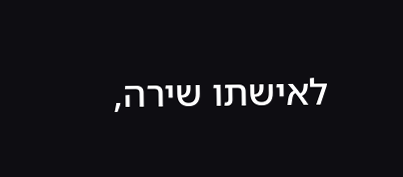לאישתו שירה,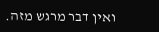ואין דבר מרגש מזה.